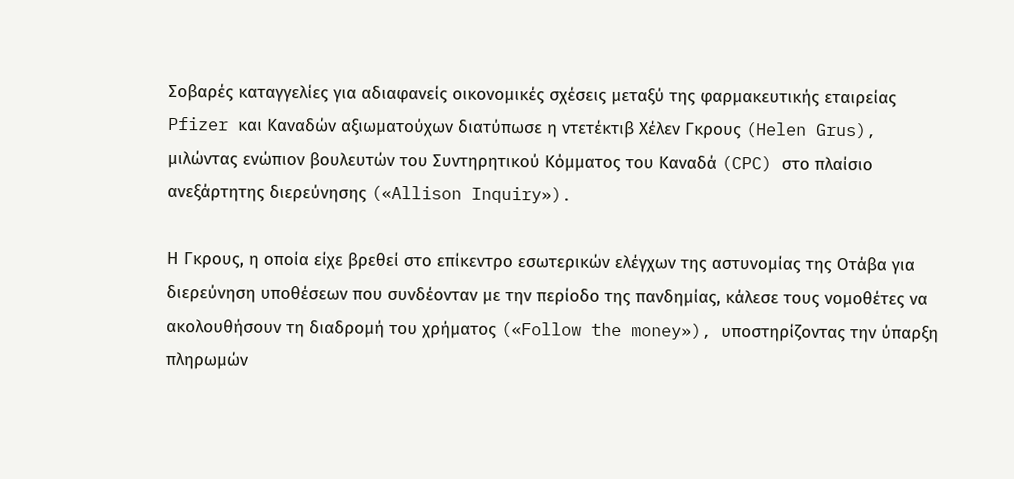Σοβαρές καταγγελίες για αδιαφανείς οικονομικές σχέσεις μεταξύ της φαρμακευτικής εταιρείας Pfizer και Καναδών αξιωματούχων διατύπωσε η ντετέκτιβ Χέλεν Γκρους (Helen Grus), μιλώντας ενώπιον βουλευτών του Συντηρητικού Κόμματος του Καναδά (CPC) στο πλαίσιο ανεξάρτητης διερεύνησης («Allison Inquiry»).

Η Γκρους, η οποία είχε βρεθεί στο επίκεντρο εσωτερικών ελέγχων της αστυνομίας της Οτάβα για διερεύνηση υποθέσεων που συνδέονταν με την περίοδο της πανδημίας, κάλεσε τους νομοθέτες να ακολουθήσουν τη διαδρομή του χρήματος («Follow the money»), υποστηρίζοντας την ύπαρξη πληρωμών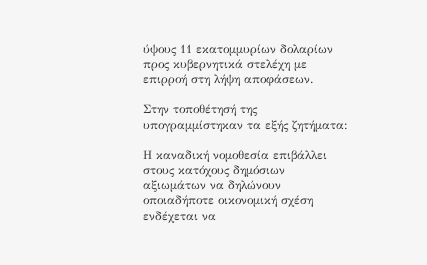ύψους 11 εκατομμυρίων δολαρίων προς κυβερνητικά στελέχη με επιρροή στη λήψη αποφάσεων.

Στην τοποθέτησή της υπογραμμίστηκαν τα εξής ζητήματα:

Η καναδική νομοθεσία επιβάλλει στους κατόχους δημόσιων αξιωμάτων να δηλώνουν οποιαδήποτε οικονομική σχέση ενδέχεται να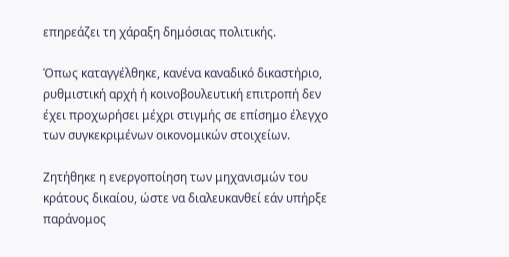επηρεάζει τη χάραξη δημόσιας πολιτικής.

Όπως καταγγέλθηκε, κανένα καναδικό δικαστήριο, ρυθμιστική αρχή ή κοινοβουλευτική επιτροπή δεν έχει προχωρήσει μέχρι στιγμής σε επίσημο έλεγχο των συγκεκριμένων οικονομικών στοιχείων.

Ζητήθηκε η ενεργοποίηση των μηχανισμών του κράτους δικαίου, ώστε να διαλευκανθεί εάν υπήρξε παράνομος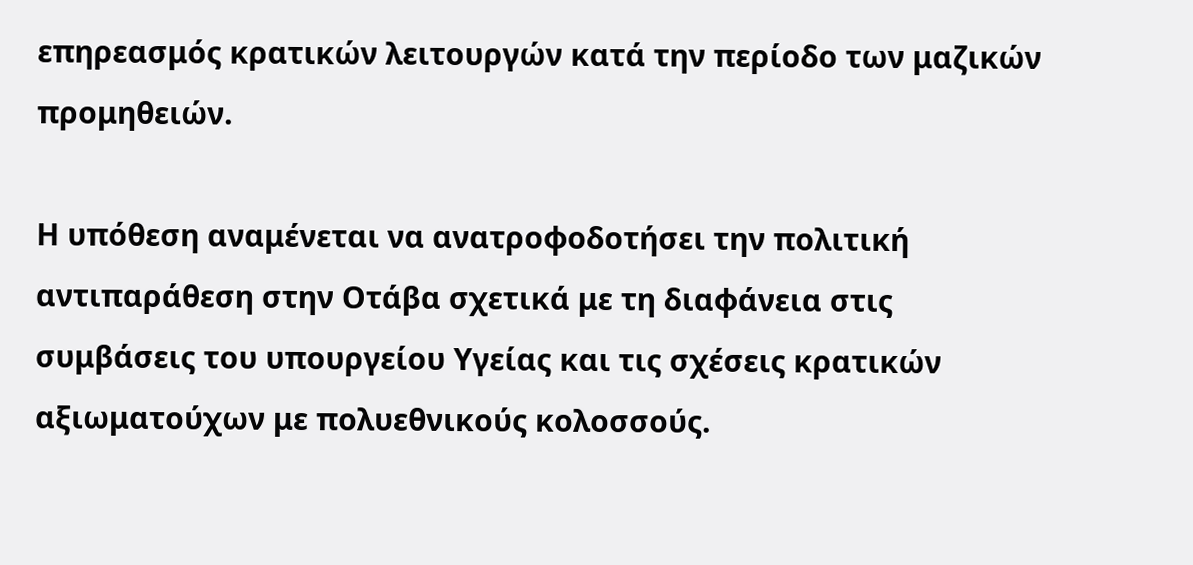επηρεασμός κρατικών λειτουργών κατά την περίοδο των μαζικών προμηθειών.

Η υπόθεση αναμένεται να ανατροφοδοτήσει την πολιτική αντιπαράθεση στην Οτάβα σχετικά με τη διαφάνεια στις συμβάσεις του υπουργείου Υγείας και τις σχέσεις κρατικών αξιωματούχων με πολυεθνικούς κολοσσούς.